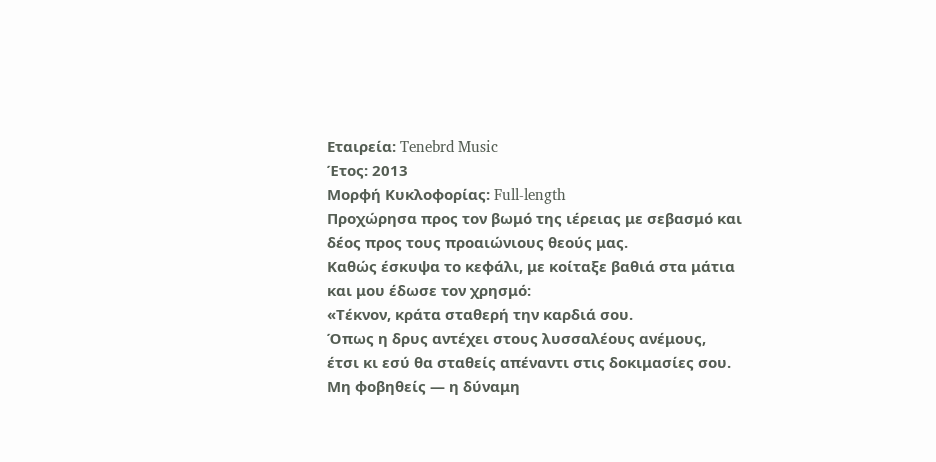Εταιρεία: Tenebrd Music
Έτος: 2013
Μορφή Κυκλοφορίας: Full-length
Προχώρησα προς τον βωμό της ιέρειας με σεβασμό και δέος προς τους προαιώνιους θεούς μας.
Καθώς έσκυψα το κεφάλι, με κοίταξε βαθιά στα μάτια και μου έδωσε τον χρησμό:
«Τέκνον, κράτα σταθερή την καρδιά σου.
Όπως η δρυς αντέχει στους λυσσαλέους ανέμους,
έτσι κι εσύ θα σταθείς απέναντι στις δοκιμασίες σου.
Μη φοβηθείς — η δύναμη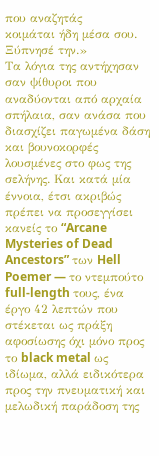που αναζητάς
κοιμάται ήδη μέσα σου. Ξύπνησέ την.»
Τα λόγια της αντήχησαν σαν ψίθυροι που αναδύονται από αρχαία σπήλαια, σαν ανάσα που διασχίζει παγωμένα δάση και βουνοκορφές λουσμένες στο φως της σελήνης. Και κατά μία έννοια, έτσι ακριβώς πρέπει να προσεγγίσει κανείς το “Arcane Mysteries of Dead Ancestors” των Hell Poemer — το ντεμπούτο full-length τους, ένα έργο 42 λεπτών που στέκεται ως πράξη αφοσίωσης όχι μόνο προς το black metal ως ιδίωμα, αλλά ειδικότερα προς την πνευματική και μελωδική παράδοση της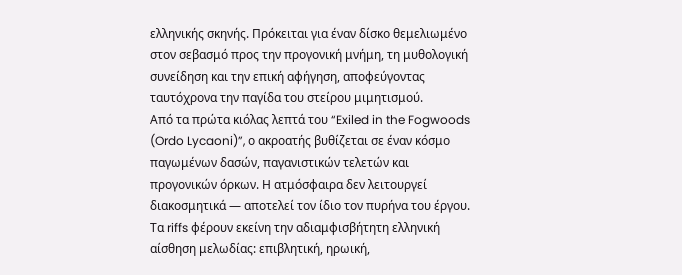ελληνικής σκηνής. Πρόκειται για έναν δίσκο θεμελιωμένο στον σεβασμό προς την προγονική μνήμη, τη μυθολογική συνείδηση και την επική αφήγηση, αποφεύγοντας ταυτόχρονα την παγίδα του στείρου μιμητισμού.
Από τα πρώτα κιόλας λεπτά του “Exiled in the Fogwoods (Ordo Lycaoni)”, ο ακροατής βυθίζεται σε έναν κόσμο παγωμένων δασών, παγανιστικών τελετών και προγονικών όρκων. Η ατμόσφαιρα δεν λειτουργεί διακοσμητικά — αποτελεί τον ίδιο τον πυρήνα του έργου. Τα riffs φέρουν εκείνη την αδιαμφισβήτητη ελληνική αίσθηση μελωδίας: επιβλητική, ηρωική,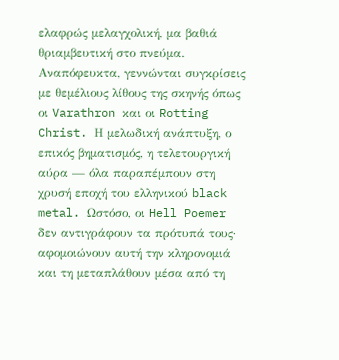ελαφρώς μελαγχολική, μα βαθιά θριαμβευτική στο πνεύμα.
Αναπόφευκτα, γεννώνται συγκρίσεις με θεμέλιους λίθους της σκηνής όπως οι Varathron και οι Rotting Christ. Η μελωδική ανάπτυξη, ο επικός βηματισμός, η τελετουργική αύρα — όλα παραπέμπουν στη χρυσή εποχή του ελληνικού black metal. Ωστόσο, οι Hell Poemer δεν αντιγράφουν τα πρότυπά τους· αφομοιώνουν αυτή την κληρονομιά και τη μεταπλάθουν μέσα από τη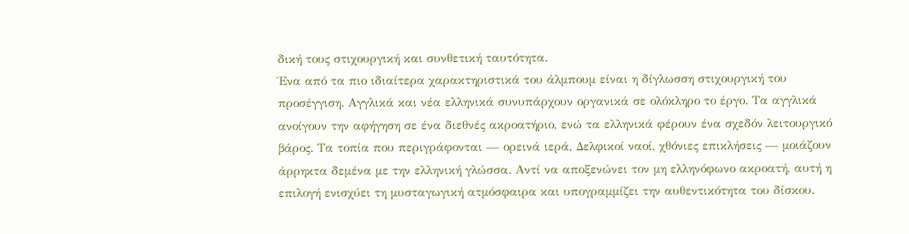δική τους στιχουργική και συνθετική ταυτότητα.
Ένα από τα πιο ιδιαίτερα χαρακτηριστικά του άλμπουμ είναι η δίγλωσση στιχουργική του προσέγγιση. Αγγλικά και νέα ελληνικά συνυπάρχουν οργανικά σε ολόκληρο το έργο. Τα αγγλικά ανοίγουν την αφήγηση σε ένα διεθνές ακροατήριο, ενώ τα ελληνικά φέρουν ένα σχεδόν λειτουργικό βάρος. Τα τοπία που περιγράφονται — ορεινά ιερά, Δελφικοί ναοί, χθόνιες επικλήσεις — μοιάζουν άρρηκτα δεμένα με την ελληνική γλώσσα. Αντί να αποξενώνει τον μη ελληνόφωνο ακροατή, αυτή η επιλογή ενισχύει τη μυσταγωγική ατμόσφαιρα και υπογραμμίζει την αυθεντικότητα του δίσκου.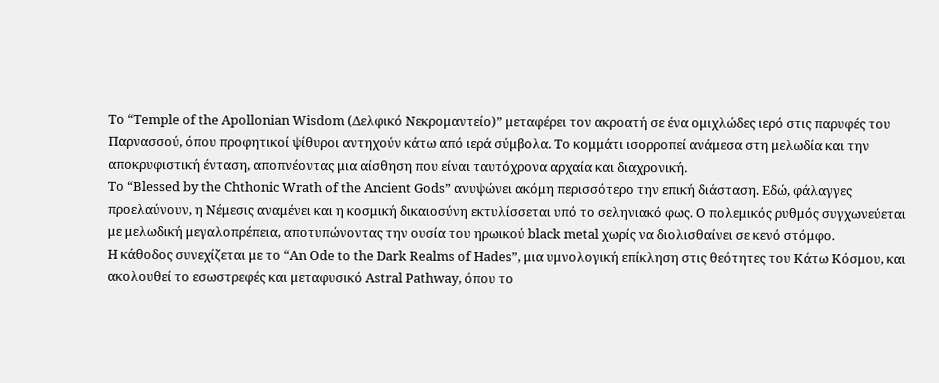Το “Temple of the Apollonian Wisdom (Δελφικό Νεκρομαντείο)” μεταφέρει τον ακροατή σε ένα ομιχλώδες ιερό στις παρυφές του Παρνασσού, όπου προφητικοί ψίθυροι αντηχούν κάτω από ιερά σύμβολα. Το κομμάτι ισορροπεί ανάμεσα στη μελωδία και την αποκρυφιστική ένταση, αποπνέοντας μια αίσθηση που είναι ταυτόχρονα αρχαία και διαχρονική.
Το “Blessed by the Chthonic Wrath of the Ancient Gods” ανυψώνει ακόμη περισσότερο την επική διάσταση. Εδώ, φάλαγγες προελαύνουν, η Νέμεσις αναμένει και η κοσμική δικαιοσύνη εκτυλίσσεται υπό το σεληνιακό φως. Ο πολεμικός ρυθμός συγχωνεύεται με μελωδική μεγαλοπρέπεια, αποτυπώνοντας την ουσία του ηρωικού black metal χωρίς να διολισθαίνει σε κενό στόμφο.
Η κάθοδος συνεχίζεται με το “An Ode to the Dark Realms of Hades”, μια υμνολογική επίκληση στις θεότητες του Κάτω Κόσμου, και ακολουθεί το εσωστρεφές και μεταφυσικό Astral Pathway, όπου το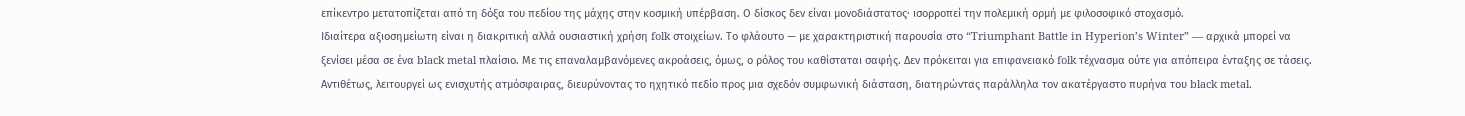επίκεντρο μετατοπίζεται από τη δόξα του πεδίου της μάχης στην κοσμική υπέρβαση. Ο δίσκος δεν είναι μονοδιάστατος· ισορροπεί την πολεμική ορμή με φιλοσοφικό στοχασμό.
Ιδιαίτερα αξιοσημείωτη είναι η διακριτική αλλά ουσιαστική χρήση folk στοιχείων. Το φλάουτο — με χαρακτηριστική παρουσία στο “Triumphant Battle in Hyperion’s Winter” — αρχικά μπορεί να ξενίσει μέσα σε ένα black metal πλαίσιο. Με τις επαναλαμβανόμενες ακροάσεις, όμως, ο ρόλος του καθίσταται σαφής. Δεν πρόκειται για επιφανειακό folk τέχνασμα ούτε για απόπειρα ένταξης σε τάσεις. Αντιθέτως, λειτουργεί ως ενισχυτής ατμόσφαιρας, διευρύνοντας το ηχητικό πεδίο προς μια σχεδόν συμφωνική διάσταση, διατηρώντας παράλληλα τον ακατέργαστο πυρήνα του black metal.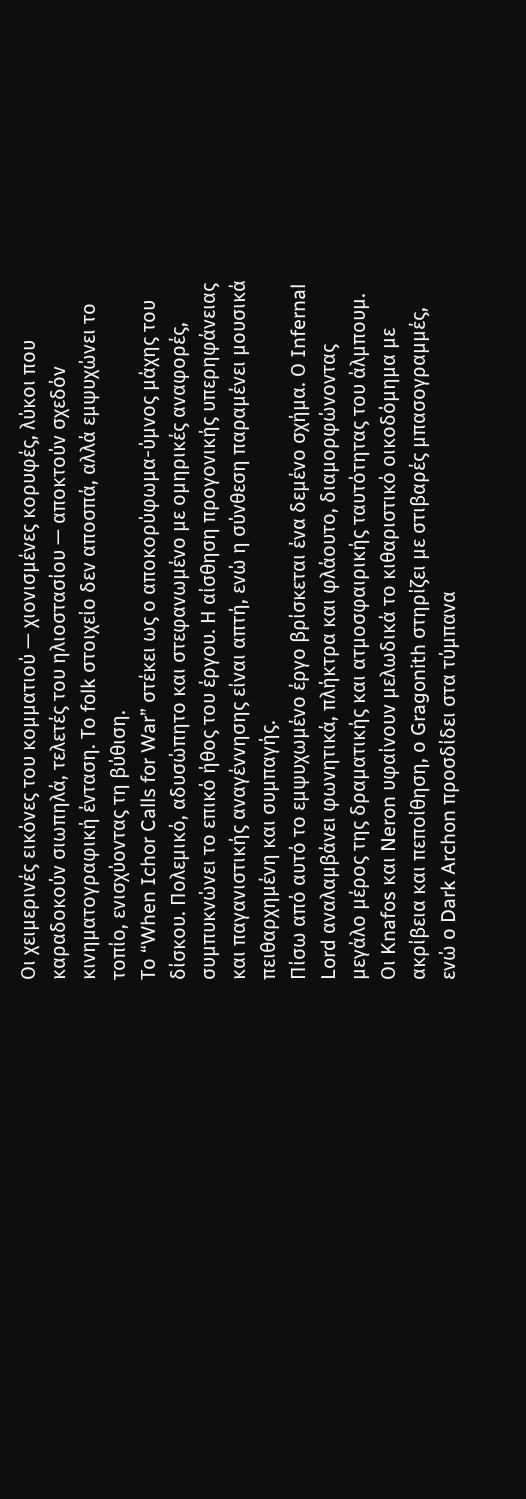Οι χειμερινές εικόνες του κομματιού — χιονισμένες κορυφές, λύκοι που καραδοκούν σιωπηλά, τελετές του ηλιοστασίου — αποκτούν σχεδόν κινηματογραφική ένταση. Το folk στοιχείο δεν αποσπά, αλλά εμψυχώνει το τοπίο, ενισχύοντας τη βύθιση.
Το “When Ichor Calls for War” στέκει ως ο αποκορύφωμα-ύμνος μάχης του δίσκου. Πολεμικό, αδυσώπητο και στεφανωμένο με ομηρικές αναφορές, συμπυκνώνει το επικό ήθος του έργου. Η αίσθηση προγονικής υπερηφάνειας και παγανιστικής αναγέννησης είναι απτή, ενώ η σύνθεση παραμένει μουσικά πειθαρχημένη και συμπαγής.
Πίσω από αυτό το εμψυχωμένο έργο βρίσκεται ένα δεμένο σχήμα. Ο Infernal Lord αναλαμβάνει φωνητικά, πλήκτρα και φλάουτο, διαμορφώνοντας μεγάλο μέρος της δραματικής και ατμοσφαιρικής ταυτότητας του άλμπουμ. Οι Knafos και Neron υφαίνουν μελωδικά το κιθαριστικό οικοδόμημα με ακρίβεια και πεποίθηση, ο Gragonith στηρίζει με στιβαρές μπασογραμμές, ενώ ο Dark Archon προσδίδει στα τύμπανα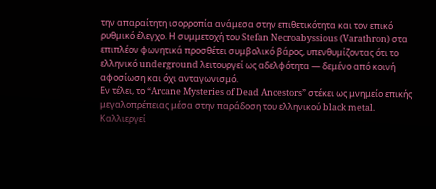την απαραίτητη ισορροπία ανάμεσα στην επιθετικότητα και τον επικό ρυθμικό έλεγχο. Η συμμετοχή του Stefan Necroabyssious (Varathron) στα επιπλέον φωνητικά προσθέτει συμβολικό βάρος, υπενθυμίζοντας ότι το ελληνικό underground λειτουργεί ως αδελφότητα — δεμένο από κοινή αφοσίωση και όχι ανταγωνισμό.
Εν τέλει, το “Arcane Mysteries of Dead Ancestors” στέκει ως μνημείο επικής μεγαλοπρέπειας μέσα στην παράδοση του ελληνικού black metal. Καλλιεργεί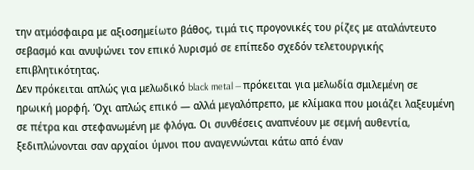την ατμόσφαιρα με αξιοσημείωτο βάθος, τιμά τις προγονικές του ρίζες με αταλάντευτο σεβασμό και ανυψώνει τον επικό λυρισμό σε επίπεδο σχεδόν τελετουργικής επιβλητικότητας.
Δεν πρόκειται απλώς για μελωδικό black metal — πρόκειται για μελωδία σμιλεμένη σε ηρωική μορφή. Όχι απλώς επικό — αλλά μεγαλόπρεπο, με κλίμακα που μοιάζει λαξευμένη σε πέτρα και στεφανωμένη με φλόγα. Οι συνθέσεις αναπνέουν με σεμνή αυθεντία, ξεδιπλώνονται σαν αρχαίοι ύμνοι που αναγεννώνται κάτω από έναν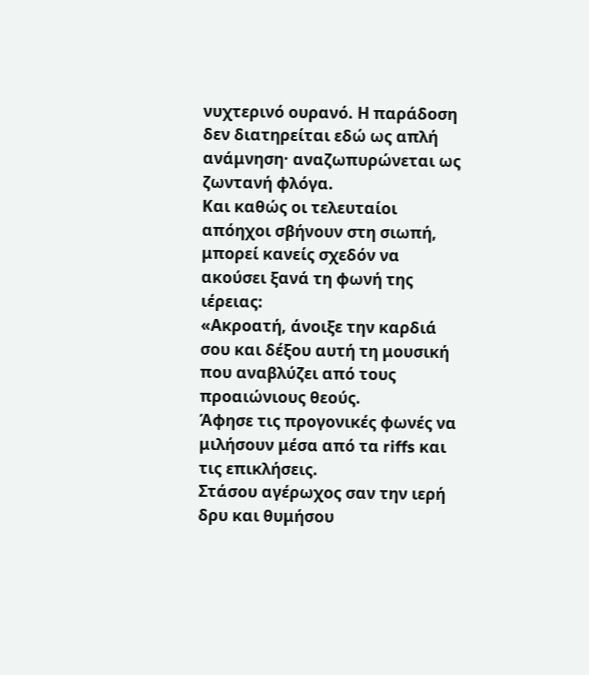νυχτερινό ουρανό. Η παράδοση δεν διατηρείται εδώ ως απλή ανάμνηση· αναζωπυρώνεται ως ζωντανή φλόγα.
Και καθώς οι τελευταίοι απόηχοι σβήνουν στη σιωπή, μπορεί κανείς σχεδόν να ακούσει ξανά τη φωνή της ιέρειας:
«Ακροατή, άνοιξε την καρδιά σου και δέξου αυτή τη μουσική που αναβλύζει από τους προαιώνιους θεούς.
Άφησε τις προγονικές φωνές να μιλήσουν μέσα από τα riffs και τις επικλήσεις.
Στάσου αγέρωχος σαν την ιερή δρυ και θυμήσου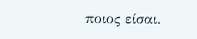ποιος είσαι.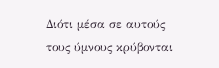Διότι μέσα σε αυτούς τους ύμνους κρύβονται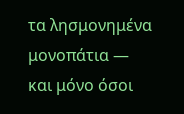τα λησμονημένα μονοπάτια —
και μόνο όσοι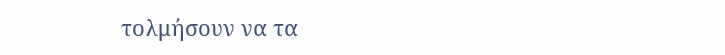τολμήσουν να τα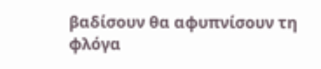βαδίσουν θα αφυπνίσουν τη φλόγα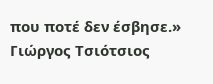που ποτέ δεν έσβησε.»
Γιώργος Τσιότσιος